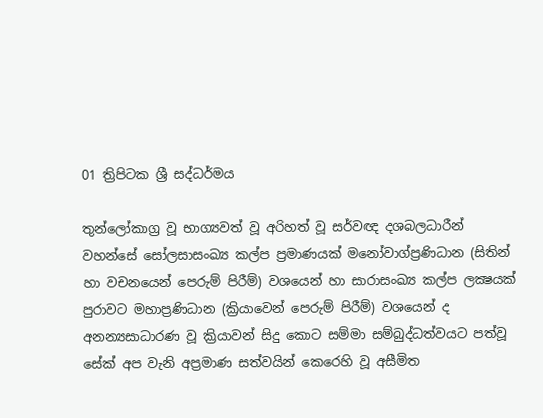01 ත්‍රිපිටක ශ්‍රී සද්ධර්මය

තුන්ලෝකාග්‍ර වූ භාග්‍යවත් වූ අරිහත් වූ සර්වඥ දශබලධාරීන් වහන්සේ සෝලසාසංඛ්‍ය කල්ප ප්‍රමාණයක් මනෝවාග්ප්‍රණිධාන (සිතින් හා වචනයෙන් පෙරුම් පිරීම්) වශයෙන් හා සාරාසංඛ්‍ය කල්ප ලක්‍ෂයක් පුරාවට මහාප්‍රණිධාන (ක්‍රියාවෙන් පෙරුම් පිරීම්) වශයෙන් ද අනන්‍යසාධාරණ වූ ක්‍රියාවන් සිදු කොට සම්මා සම්බුද්ධත්වයට පත්වූ සේක් අප වැනි අප්‍රමාණ සත්වයින් කෙරෙහි වූ අසීමිත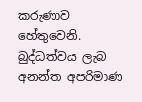කරුණාව හේතුවෙනි. බුද්ධත්වය ලැබ අනන්ත අපරිමාණ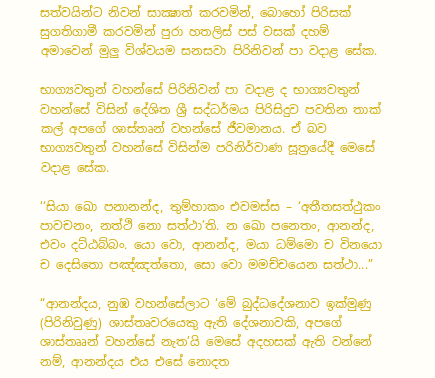සත්වයින්ට නිවන් සාක්‍ෂාත් කරවමින්, බොහෝ පිරිසක් සුගතිගාමී කරවමින් පුරා හතලිස් පස් වසක් දහම් අමාවෙන් මුලු විශ්වයම සනසවා පිරිනිවන් පා වදාළ සේක.

භාග්‍යවතුන් වහන්සේ පිරිනිවන් පා වදාළ ද භාග්‍යවතුන් වහන්සේ විසින් දේශිත ශ්‍රී සද්ධර්මය පිරිසිදුව පවතින තාක් කල් අපගේ ශාස්තෘන් වහන්සේ ජීවමානය. ඒ බව භාග්‍යවතුන් වහන්සේ විසින්ම පරිනිර්වාණ සූත්‍රයේදී මෙසේ වදාළ සේක.

‘‘සියා ඛො පනානන්‌ද, තුම්‌හාකං එවමස්‌ස – ‘අතීතසත්‌ථුකං පාවචනං, නත්‌ථි නො සත්‌ථා’ති. න ඛො පනෙතං, ආනන්‌ද, එවං දට්‌ඨබ්‌බං. යො වො, ආනන්‌ද, මයා ධම්‌මො ච විනයො ච දෙසිතො පඤ්‌ඤත්‌තො, සො වො මමච්‌චයෙන සත්‌ථා...”

“ආනන්දය, නුඹ වහන්සේලාට ‘මේ බුද්ධදේශනාව ඉක්මුණු (පිරිනිවුණු) ශාස්තෘවරයෙකු ඇති දේශනාවකි, අපගේ ශාස්තෲන් වහන්සේ නැත’යි මෙසේ අදහසක් ඇති වන්නේ නම්, ආනන්දය එය එසේ නොදත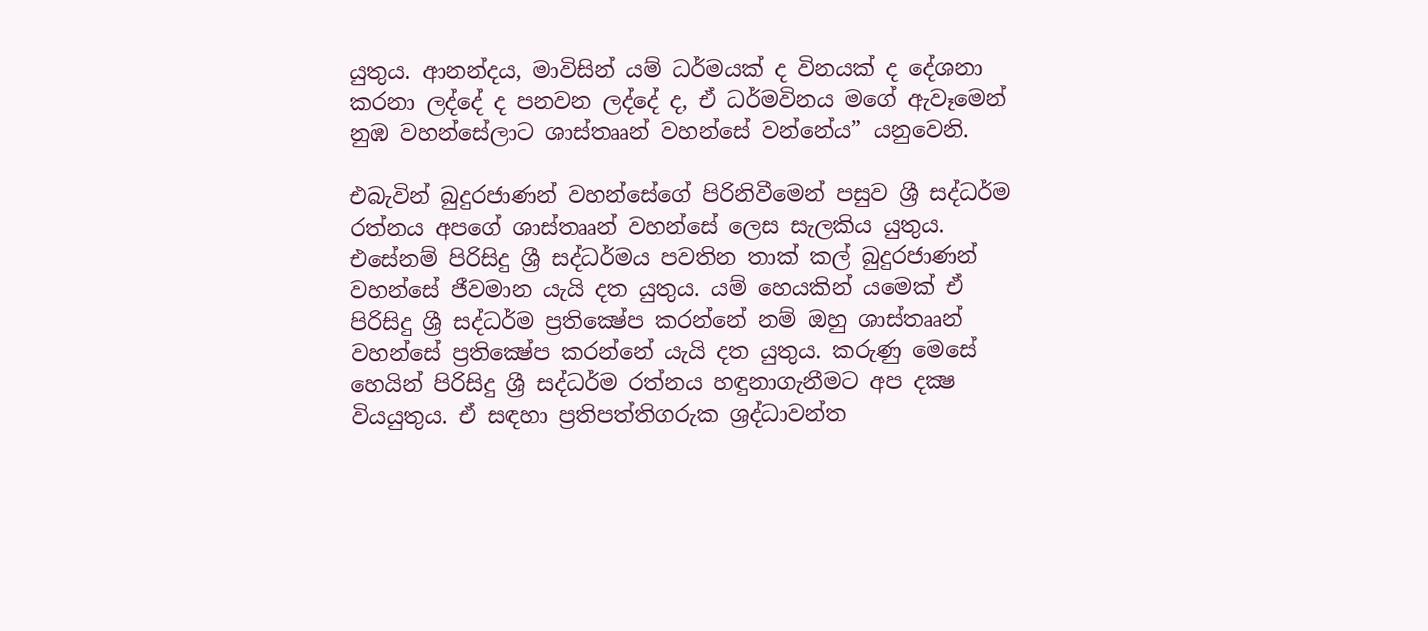යුතුය. ආනන්දය, මාවිසින් යම් ධර්මයක් ද විනයක් ද දේශනා කරනා ලද්දේ ද පනවන ලද්දේ ද, ඒ ධර්මවිනය මගේ ඇවෑමෙන් නුඹ වහන්සේලාට ශාස්තෲන් වහන්සේ වන්නේය” යනුවෙනි.

එබැවින් බුදුරජාණන් වහන්සේගේ පිරිනිවීමෙන් පසුව ශ්‍රී සද්ධර්ම රත්නය අපගේ ශාස්තෲන් වහන්සේ ලෙස සැලකිය යුතුය. එසේනම් පිරිසිදු ශ්‍රී සද්ධර්මය පවතින තාක් කල් බුදුරජාණන් වහන්සේ ජීවමාන යැයි දත යුතුය. යම් හෙයකින් යමෙක් ඒ පිරිසිදු ශ්‍රී සද්ධර්ම ප්‍රතික්‍ෂේප කරන්නේ නම් ඔහු ශාස්තෲන් වහන්සේ ප්‍රතික්‍ෂේප කරන්නේ යැයි දත යුතුය. කරුණු මෙසේ හෙයින් පිරිසිදු ශ්‍රී සද්ධර්ම රත්නය හඳුනාගැනීමට අප දක්‍ෂ වියයුතුය. ඒ සඳහා ප්‍රතිපත්තිගරුක ශ්‍රද්ධාවන්ත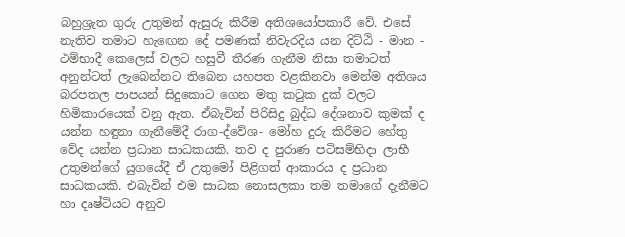බහුශ්‍රැත ගුරු උතුමන් ඇසුරු කිරීම අතිශයෝපකාරී වේ. එසේ නැතිව තමාට හැඟෙන දේ පමණක් නිවැරදිය යන දිට්ඨි - මාන - ථම්භාදී කෙලෙස් වලට හසුවී තීරණ ගැනීම නිසා තමාටත් අනුන්ටත් ලැබෙන්නට තිබෙන යහපත වළකිනවා මෙන්ම අතිශය බරපතල පාපයන් සිදුකොට ගෙන මතු කටුක දුක් වලට හිමිකාරයෙක් වනු ඇත. ඒබැවින් පිරිසිදු බුද්ධ දේශනාව කුමක් ද යන්න හඳුනා ගැනීමේදී රාග-ද්වේශ- මෝහ දුරු කිරීමට හේතු වේද යන්න ප්‍රධාන සාධකයකි. තව ද පුරාණ පටිසම්භිදා ලාභී උතුමන්ගේ යුගයේදී ඒ උතුමෝ පිළිගත් ආකාරය ද ප්‍රධාන සාධකයකි. එබැවින් එම සාධක නොසලකා තම තමාගේ දැනීමට හා දෘෂ්ටියට අනුව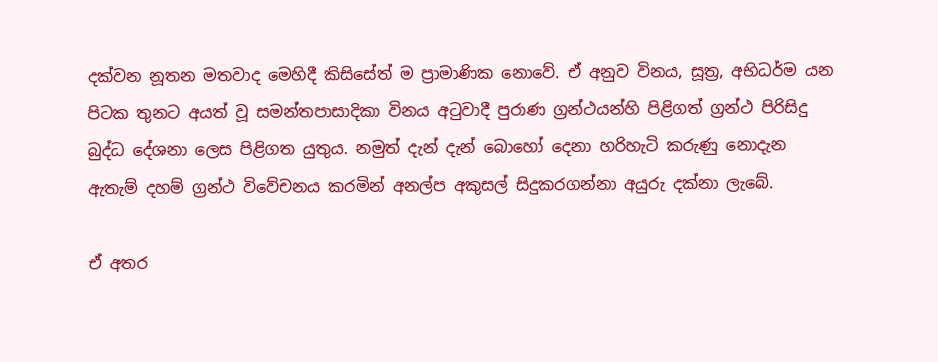දක්වන නූතන මතවාද මෙහිදී කිසිසේත් ම ප්‍රාමාණික නොවේ. ඒ අනුව විනය, සූත්‍ර, අභිධර්ම යන පිටක තුනට අයත් වූ සමන්තපාසාදිකා විනය අටුවාදී පුරාණ ග්‍රන්ථයන්හි පිළිගත් ග්‍රන්ථ පිරිසිදු බුද්ධ දේශනා ලෙස පිළිගත යුතුය. නමුත් දැන් දැන් බොහෝ දෙනා හරිහැටි කරුණු නොදැන ඇතැම් දහම් ග්‍රන්ථ විවේචනය කරමින් අනල්ප අකුසල් සිදුකරගන්නා අයුරු දක්නා ලැබේ.

ඒ අතර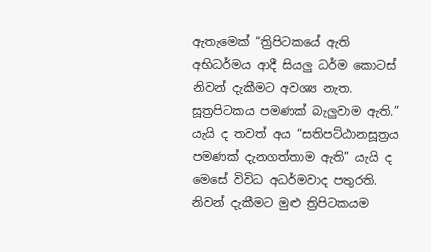ඇතැමෙක් “ත්‍රිපිටකයේ ඇති අභිධර්මය ආදී සියලු ධර්ම කොටස් නිවන් දැකීමට අවශ්‍ය නැත. සූත්‍රපිටකය පමණක් බැලුවාම ඇති.” යැයි ද තවත් අය “සතිපට්ඨානසූත්‍රය පමණක් දැනගත්තාම ඇති” යැයි ද මෙසේ විවිධ අධර්මවාද පතුරති. නිවන් දැකීමට මුළු ත්‍රිපිටකයම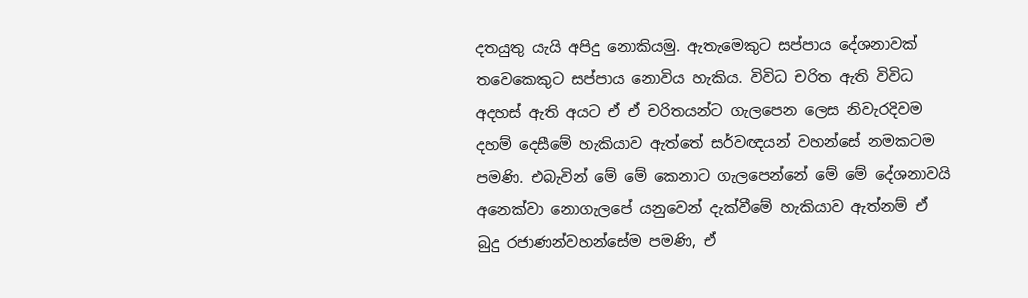දතයුතු යැයි අපිදු නොකියමු. ඇතැමෙකුට සප්පාය දේශනාවක් තවෙකෙකුට සප්පාය නොවිය හැකිය. විවිධ චරිත ඇති විවිධ අදහස් ඇති අයට ඒ ඒ චරිතයන්ට ගැලපෙන ලෙස නිවැරදිවම දහම් දෙසීමේ හැකියාව ඇත්තේ සර්වඥයන් වහන්සේ නමකටම පමණි. එබැවින් මේ මේ කෙනාට ගැලපෙන්නේ මේ මේ දේශනාවයි අනෙක්වා නොගැලපේ යනුවෙන් දැක්වීමේ හැකියාව ඇත්නම් ඒ බුදු රජාණන්වහන්සේම පමණි, ඒ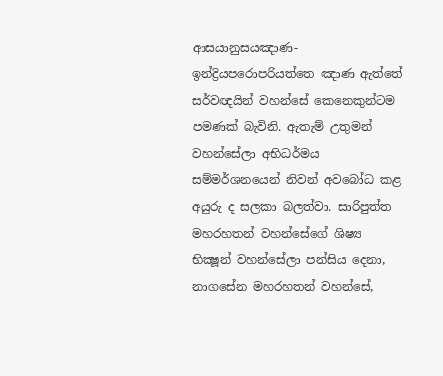ආසයානුසයඤාණ- ඉන්ද්‍රියපරොපරියත්තෙ ඤාණ ඇත්තේ සර්වඥයින් වහන්සේ කෙනෙකුන්ටම පමණක් බැවිනි. ඇතැම් උතුමන් වහන්සේලා අභිධර්මය සම්මර්ශනයෙන් නිවන් අවබෝධ කළ අයුරු ද සලකා බලත්වා. සාරිපුත්ත මහරහතන් වහන්සේගේ ශිෂ්‍ය භික්‍ෂූන් වහන්සේලා පන්සිය දෙනා, නාගසේන මහරහතන් වහන්සේ,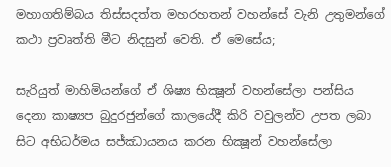මහාගතිම්බය තිස්සදත්ත මහරහතන් වහන්සේ වැනි උතුමන්ගේ කථා ප්‍රවෘත්ති මීට නිදසුන් වෙති. ඒ මෙසේය;

සැරියුත් මාහිමියන්ගේ ඒ ශිෂ්‍ය භික්‍ෂූන් වහන්සේලා පන්සිය දෙනා කාෂ්‍යප බුදුරජුන්ගේ කාලයේදී කිරි වවුලන්ව උපත ලබා සිට අභිධර්මය සජ්ඣායනය කරන භික්‍ෂූන් වහන්සේලා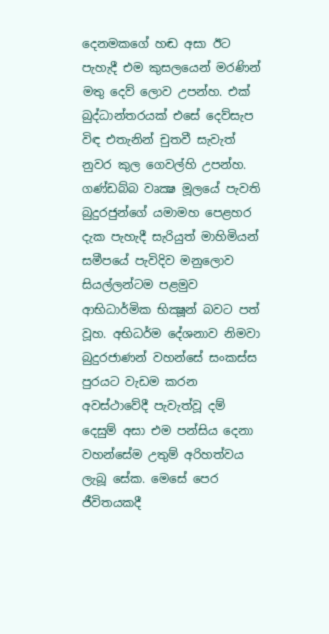දෙනමකගේ හඬ අසා ඊට පැහැදී එම කුසලයෙන් මරණින් මතු දෙව් ලොව උපන්හ. එක් බුද්ධාන්තරයක් එසේ දෙව්සැප විඳ එතැනින් චුතවී සැවැත් නුවර කුල ගෙවල්හි උපන්හ. ගණ්ඩබ්බ වෘක්‍ෂ මූලයේ පැවති බුදුරජුන්ගේ යමාමහ පෙළහර දැක පැහැදී සැරියුත් මාහිමියන් සමීපයේ පැවිදිව මනුලොව සියල්ලන්ටම පළමුව ආභිධාර්මික භික්‍ෂූන් බවට පත් වූහ. අභිධර්ම දේශනාව නිමවා බුදුරජාණන් වහන්සේ සංකස්ස පුරයට වැඩම කරන අවස්ථාවේදී පැවැත්වූ දම් දෙසුම් අසා එම පන්සිය දෙනා වහන්සේම උතුම් අරිහත්වය ලැබූ සේක. මෙසේ පෙර ජීවිතයකදී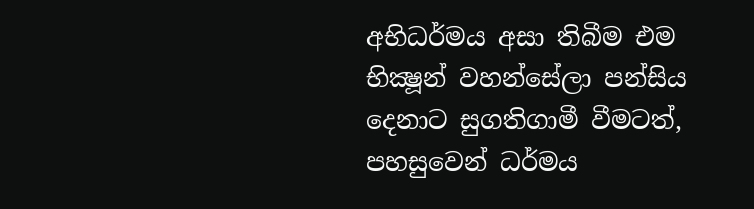අභිධර්මය අසා තිබීම එම භික්‍ෂූන් වහන්සේලා පන්සිය දෙනාට සුගතිගාමී වීමටත්, පහසුවෙන් ධර්මය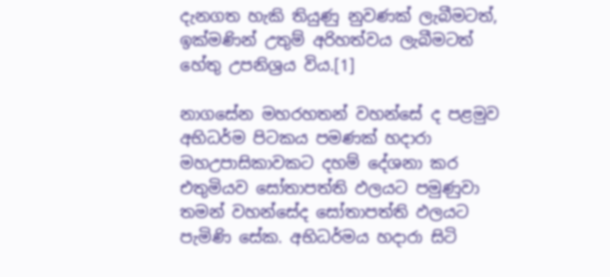දැනගත හැකි තියුණු නුවණක් ලැබීමටත්, ඉක්මණින් උතුම් අරිහත්වය ලැබීමටත් හේතු උපනිශ්‍රය විය.[1]

නාගසේන මහරහතන් වහන්සේ ද පළමුව අභිධර්ම පිටකය පමණක් හදාරා මහඋපාසිකාවකට දහම් දේශනා කර එතුමියව සෝතාපත්ති ඵලයට පමුණුවා තමන් වහන්සේද සෝතාපත්ති ඵලයට පැමිණි සේක. අභිධර්මය හදාරා සිටි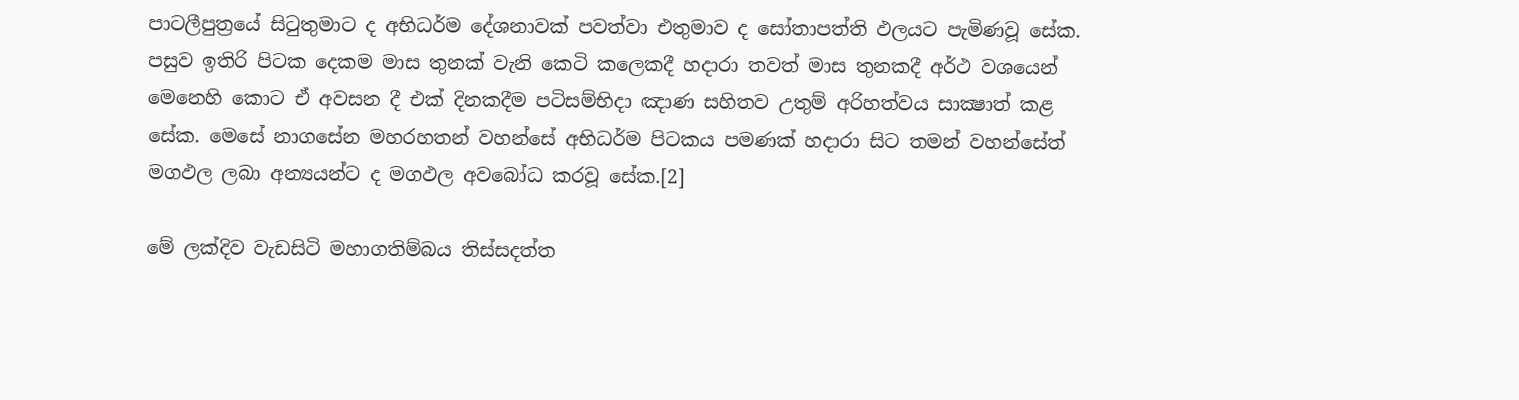පාටලීපුත්‍රයේ සිටුතුමාට ද අභිධර්ම දේශනාවක් පවත්වා එතුමාව ද සෝතාපත්ති ඵලයට පැමිණවූ සේක. පසුව ඉතිරි පිටක දෙකම මාස තුනක් වැනි කෙටි කලෙකදී හදාරා තවත් මාස තුනකදී අර්ථ වශයෙන් මෙනෙහි කොට ඒ අවසන දී එක් දිනකදීම පටිසම්භිදා ඤාණ සහිතව උතුම් අරිහත්වය සාක්‍ෂාත් කළ සේක. මෙසේ නාගසේන මහරහතන් වහන්සේ අභිධර්ම පිටකය පමණක් හදාරා සිට තමන් වහන්සේත් මගඵල ලබා අන්‍යයන්ට ද මගඵල අවබෝධ කරවූ සේක.[2]

මේ ලක්දිව වැඩසිටි මහාගතිම්බය තිස්සදත්ත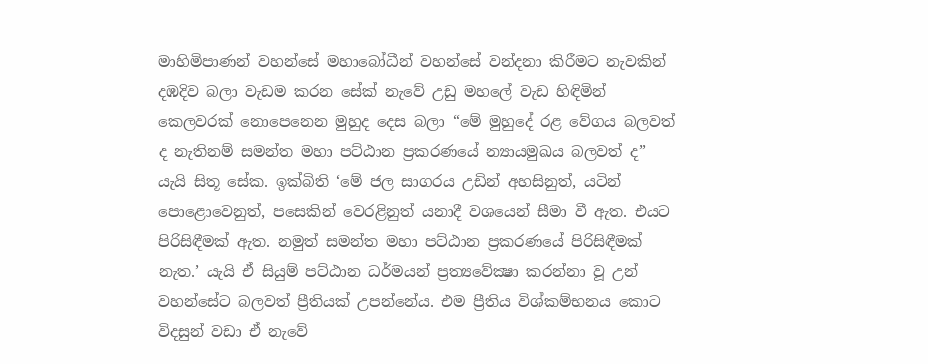මාහිමිපාණන් වහන්සේ මහාබෝධීන් වහන්සේ වන්දනා කිරීමට නැවකින් දඹදිව බලා වැඩම කරන සේක් නැවේ උඩු මහලේ වැඩ හිඳිමින් කෙලවරක් නොපෙනෙන මුහුද දෙස බලා “මේ මුහුදේ රළ වේගය බලවත් ද නැතිනම් සමන්ත මහා පට්ඨාන ප්‍රකරණයේ න්‍යායමුඛය බලවත් ද” යැයි සිතූ සේක. ඉක්බිති ‘මේ ජල සාගරය උඩින් අහසිනුත්, යටින් පොළොවෙනුත්, පසෙකින් වෙරළිනුත් යනාදී වශයෙන් සීමා වී ඇත. එයට පිරිසිඳීමක් ඇත. නමුත් සමන්ත මහා පට්ඨාන ප්‍රකරණයේ පිරිසිඳීමක් නැත.’ යැයි ඒ සියුම් පට්ඨාන ධර්මයන් ප්‍රත්‍යවේක්‍ෂා කරන්නා වූ උන් වහන්සේට බලවත් ප්‍රීතියක් උපන්නේය. එම ප්‍රීතිය විශ්කම්භනය කොට විදසුන් වඩා ඒ නැවේ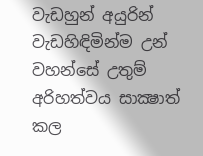වැඩහුන් අයුරින් වැඩහිඳිමින්ම උන් වහන්සේ උතුම් අරිහත්වය සාක්‍ෂාත් කල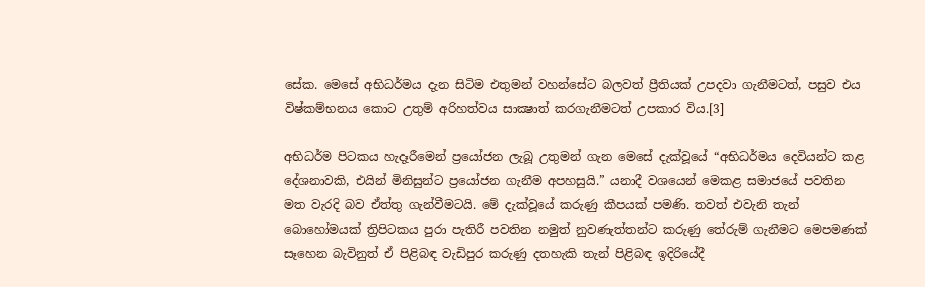සේක. මෙසේ අභිධර්මය දැන සිටිම එතුමන් වහන්සේට බලවත් ප්‍රීතියක් උපදවා ගැනීමටත්, පසුව එය විෂ්කම්භනය කොට උතුම් අරිහත්වය සාක්‍ෂාත් කරගැනීමටත් උපකාර විය.[3]

අභිධර්ම පිටකය හැදෑරීමෙන් ප්‍රයෝජන ලැබූ උතුමන් ගැන මෙසේ දැක්වූයේ “අභිධර්මය දෙවියන්ට කළ දේශනාවකි, එයින් මිනිසුන්ට ප්‍රයෝජන ගැනීම අපහසුයි.” යනාදී වශයෙන් මෙකළ සමාජයේ පවතින මත වැරදි බව ඒත්තු ගැන්වීමටයි. මේ දැක්වූයේ කරුණු කීපයක් පමණි. තවත් එවැනි තැන් බොහෝමයක් ත්‍රිපිටකය පුරා පැතිරී පවතින නමුත් නුවණැත්තන්ට කරුණු තේරුම් ගැනීමට මෙපමණක් සෑහෙන බැවිනුත් ඒ පිළිබඳ වැඩිපුර කරුණු දතහැකි තැන් පිළිබඳ ඉදිරියේදී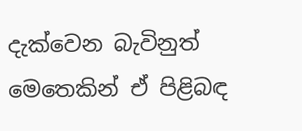දැක්වෙන බැවිනුත් මෙතෙකින් ඒ පිළිබඳ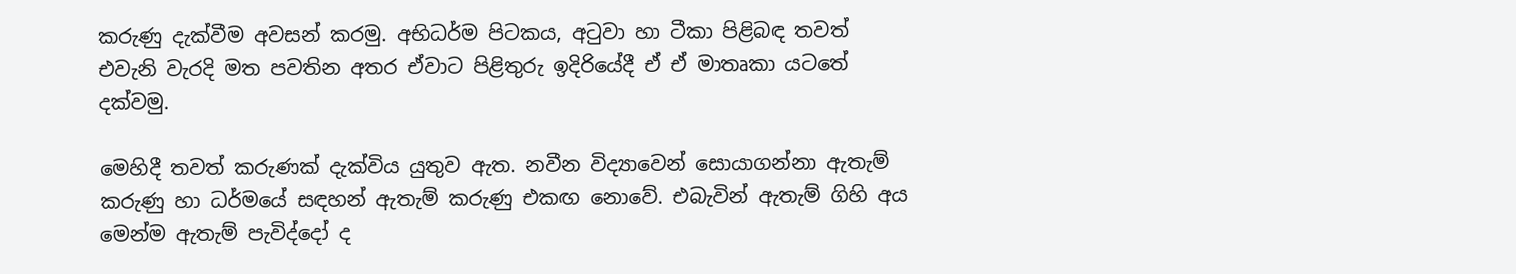කරුණු දැක්වීම අවසන් කරමු. අභිධර්ම පිටකය, අටුවා හා ටීකා පිළිබඳ තවත් එවැනි වැරදි මත පවතින අතර ඒවාට පිළිතුරු ඉදිරියේදී ඒ ඒ මාතෘකා යටතේ දක්වමු.

මෙහිදී තවත් කරුණක් දැක්විය යුතුව ඇත. නවීන විද්‍යාවෙන් සොයාගන්නා ඇතැම් කරුණු හා ධර්මයේ සඳහන් ඇතැම් කරුණු එකඟ නොවේ. එබැවින් ඇතැම් ගිහි අය මෙන්ම ඇතැම් පැවිද්දෝ ද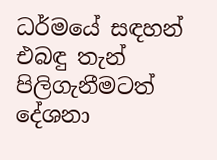ධර්මයේ සඳහන් එබඳු තැන් පිලිගැනීමටත් දේශනා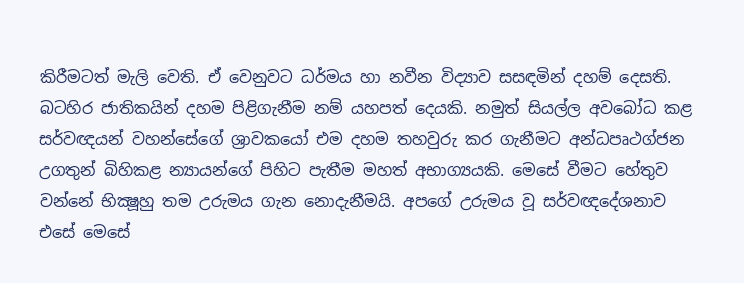කිරීමටත් මැලි වෙති. ඒ වෙනුවට ධර්මය හා නවීන විද්‍යාව සසඳමින් දහම් දෙසති. බටහිර ජාතිකයින් දහම පිළිගැනීම නම් යහපත් දෙයකි. නමුත් සියල්ල අවබෝධ කළ සර්වඥයන් වහන්සේගේ ශ්‍රාවකයෝ එම දහම තහවුරු කර ගැනීමට අන්ධපෘථග්ජන උගතුන් බිහිකළ න්‍යායන්ගේ පිහිට පැතීම මහත් අභාග්‍යයකි. මෙසේ වීමට හේතුව වන්නේ භික්‍ෂූහු තම උරුමය ගැන නොදැනීමයි. අපගේ උරුමය වූ සර්වඥදේශනාව එසේ මෙසේ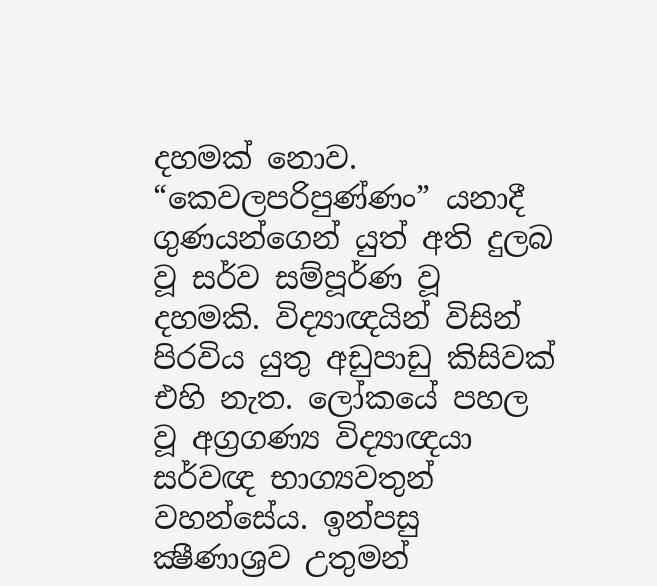දහමක් නොව. “කෙවලපරිපුණ්ණං” යනාදී ගුණයන්ගෙන් යුත් අති දුලබ වූ සර්ව සම්පූර්ණ වූ දහමකි. විද්‍යාඥයින් විසින් පිරවිය යුතු අඩුපාඩු කිසිවක් එහි නැත. ලෝකයේ පහල වූ අග්‍රගණ්‍ය විද්‍යාඥයා සර්වඥ භාග්‍යවතුන් වහන්සේය. ඉන්පසු ක්‍ෂීණාශ්‍රව උතුමන්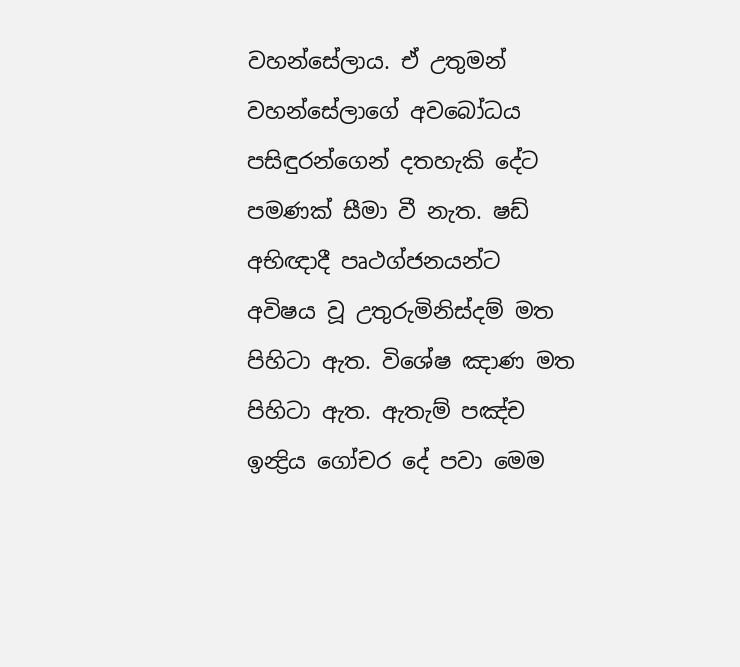වහන්සේලාය. ඒ උතුමන් වහන්සේලාගේ අවබෝධය පසිඳුරන්ගෙන් දතහැකි දේට පමණක් සීමා වී නැත. ෂඩ් අභිඥාදී පෘථග්ජනයන්ට අවිෂය වූ උතුරුමිනිස්දම් මත පිහිටා ඇත. විශේෂ ඤාණ මත පිහිටා ඇත. ඇතැම් පඤ්ච ඉන්‍ද්‍රිය ගෝචර දේ පවා මෙම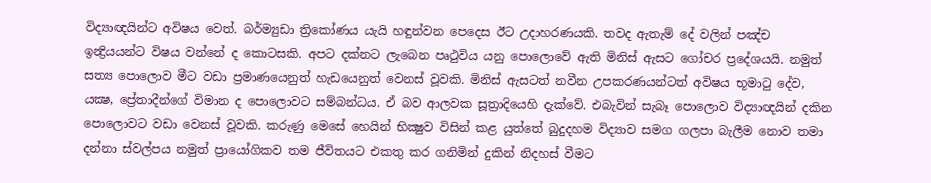විද්‍යාඥයින්ට අවිෂය වෙත්. බර්ම්‍යුඩා ත්‍රිකෝණය යැයි හඳුන්වන පෙදෙස ඊට උදාහරණයකි. තවද ඇතැම් දේ වලින් පඤ්ච ඉන්‍ද්‍රියයන්ට විෂය වන්නේ ද කොටසකි. අපට දක්නට ලැබෙන පෘථුවිය යනු පොලොවේ ඇති මිනිස් ඇසට ගෝචර ප්‍රදේශයයි. නමුත් සත්‍ය පොලොව මීට වඩා ප්‍රමාණයෙනුත් හැඩයෙනුත් වෙනස් වූවකි. මිනිස් ඇසටත් නවීන උපකරණයන්ටත් අවිෂය භූමාටු දේව, යක්‍ෂ, ප්‍රේතාදීන්ගේ විමාන ද පොලොවට සම්බන්ධය. ඒ බව ආලවක සූත්‍රාදියෙහි දැක්වේ. එබැවින් සැබෑ පොලොව විද්‍යාඥයින් දකින පොලොවට වඩා වෙනස් වූවකි. කරුණු මෙසේ හෙයින් භික්‍ෂුව විසින් කළ යුත්තේ බුදුදහම විද්‍යාව සමග ගලපා බැලීම නොව තමා දන්නා ස්වල්පය නමුත් ප්‍රායෝගිකව තම ජීවිතයට එකතු කර ගනිමින් දුකින් නිදහස් වීමට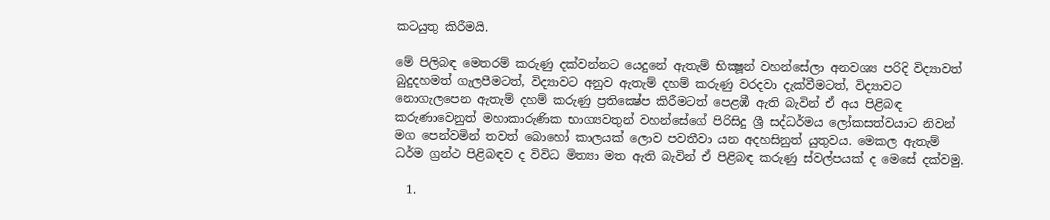කටයුතු කිරීමයි.

මේ පිලිබඳ මෙතරම් කරුණු දක්වන්නට යෙදුනේ ඇතැම් භික්‍ෂූන් වහන්සේලා අනවශ්‍ය පරිදි විද්‍යාවත් බුදුදහමත් ගැලපීමටත්, විද්‍යාවට අනුව ඇතැම් දහම් කරුණු වරදවා දැක්වීමටත්, විද්‍යාවට නොගැලපෙන ඇතැම් දහම් කරුණු ප්‍රතික්‍ෂේප කිරීමටත් පෙළඹී ඇති බැවින් ඒ අය පිළිබඳ කරුණාවෙනුත් මහාකාරුණික භාග්‍යවතුන් වහන්සේගේ පිරිසිදු ශ්‍රී සද්ධර්මය ලෝකසත්වයාට නිවන් මග පෙන්වමින් තවත් බොහෝ කාලයක් ලොව පවතීවා යන අදහසිනුත් යුතුවය. මෙකල ඇතැම් ධර්ම ග්‍රන්ථ පිළිබඳව ද විවිධ මිත්‍යා මත ඇති බැවින් ඒ පිළිබඳ කරුණු ස්වල්පයක් ද මෙසේ දක්වමු.

  1.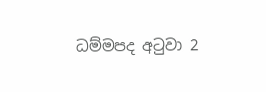ධම්මපද අටුවා 2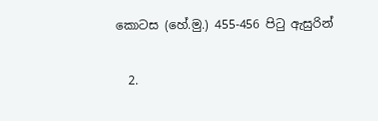කොටස (හේ.මු.) 455-456 පිටු ඇසුරින්

  2.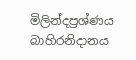මිලින්දප්‍රශ්ණය බාහිරනිදානය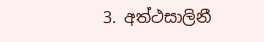3. අත්ථසාලිනී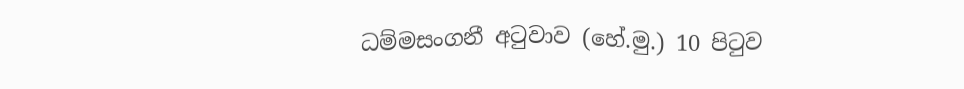ධම්මසංගනී අටුවාව (හේ.මු.) 10 පිටුව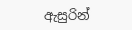ඇසුරින්